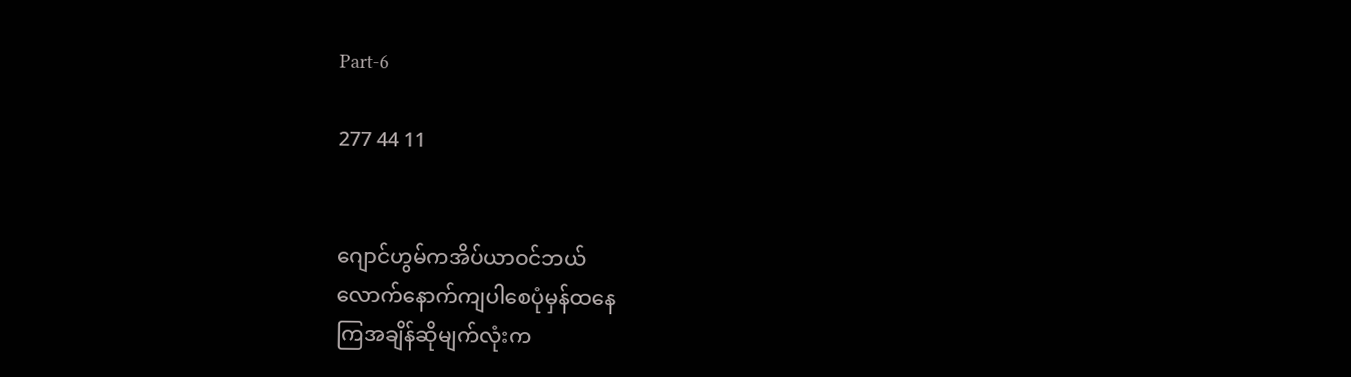Part-6

277 44 11


ဂျောင်ဟွမ်ကအိပ်ယာဝင်ဘယ်
လောက်နောက်ကျပါစေပုံမှန်ထနေ
ကြအချိန်ဆိုမျက်လုံးက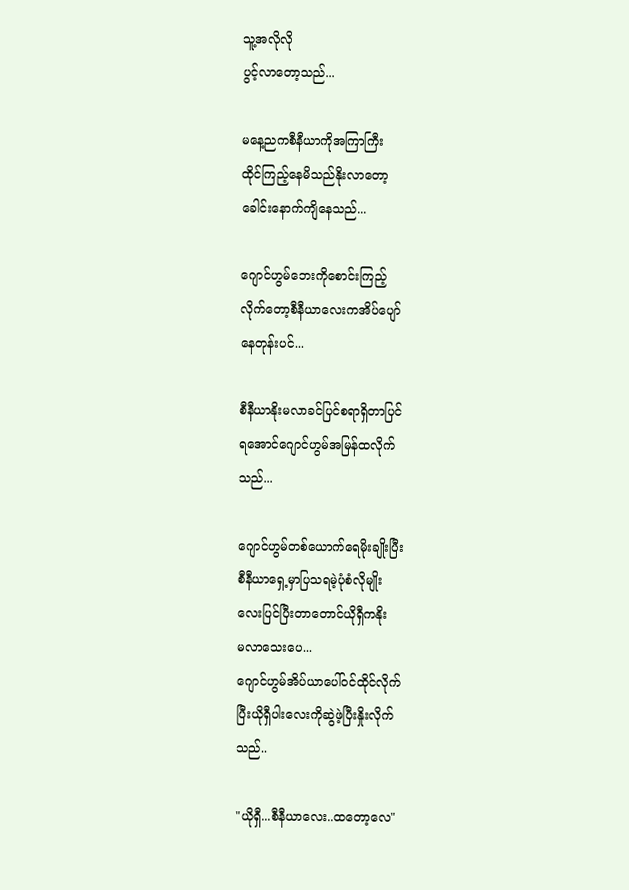သူ့အလိုလို
ပွင့်လာတော့သည်...

မနေ့ညကစီနီယာကိုအကြာကြီး
ထိုင်ကြည့်နေမိသည်နိုးလာတော့
ခေါင်းနောက်ကျိနေသည်...

ဂျောင်ဟွမ်ဘေးကိုစောင်းကြည့်
လိုက်တော့စီနီယာလေးကအိပ်ပျော်
နေတုန်းပင်...

စီနီယာနိုးမလာခင်ပြင်စရာရှိတာပြင်
ရအောင်ဂျောင်ဟွမ်အမြန်ထလိုက်
သည်...

ဂျောင်ဟွမ်တစ်ယောက်ရေမိုးချိုးပြီး
စီနီယာရှေ့မှာပြသရမဲ့ပုံစံလိုမျိုး
လေးပြင်ပြီးတာတောင်ယိုရှီကနိုး
မလာသေးပေ...
ဂျောင်ဟွမ်အိပ်ယာပေါ်ဝင်ထိုင်လိုက်
ပြီးယိုရှီပါးလေးကိုဆွဲဖဲ့ပြီးနှိုးလိုက်
သည်..

"ယိုရှီ...စီနီယာလေး..ထတော့လေ"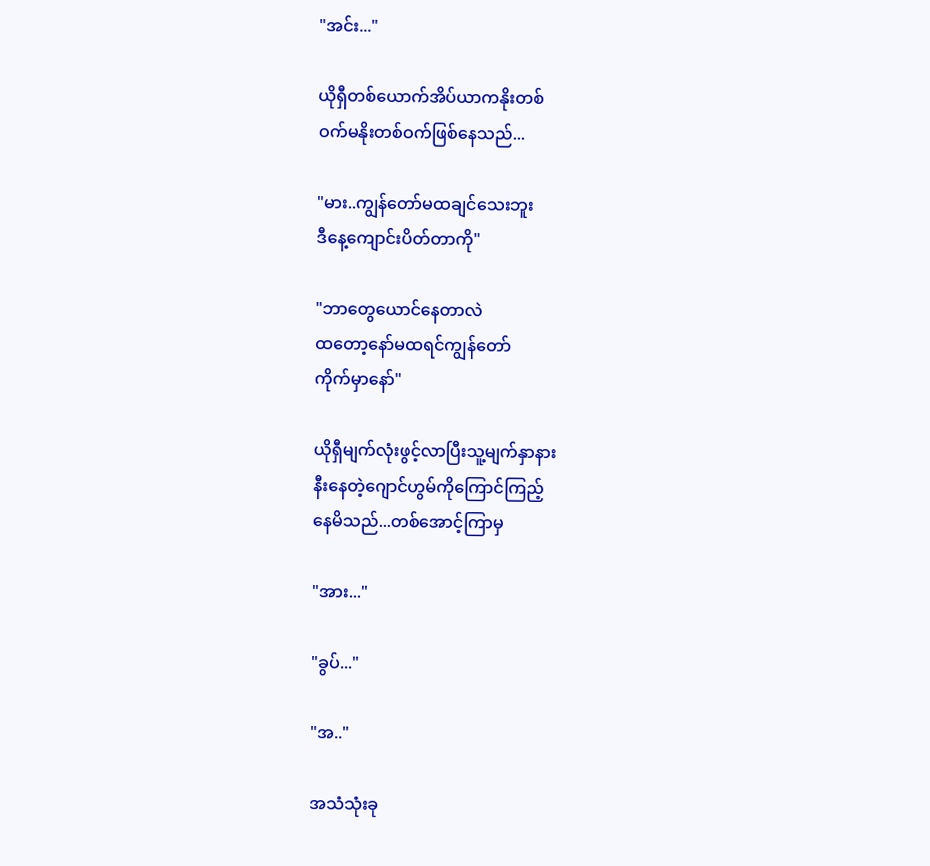"အင်း..."

ယိုရှီတစ်ယောက်အိပ်ယာကနိုးတစ်
ဝက်မနိုးတစ်ဝက်ဖြစ်နေသည်...

"မား..ကျွန်တော်မထချင်သေးဘူး
ဒီနေ့ကျောင်းပိတ်တာကို"

"ဘာတွေယောင်နေတာလဲ
ထတော့နော်မထရင်ကျွန်တော်
ကိုက်မှာနော်"

ယိုရှီမျက်လုံးဖွင့်လာပြီးသူ့မျက်နှာနား
နီးနေတဲ့ဂျောင်ဟွမ်ကိုကြောင်ကြည့်
နေမိသည်...တစ်အောင့်ကြာမှ

"အား..."

"ခွပ်..."

"အ.."

အသံသုံးခု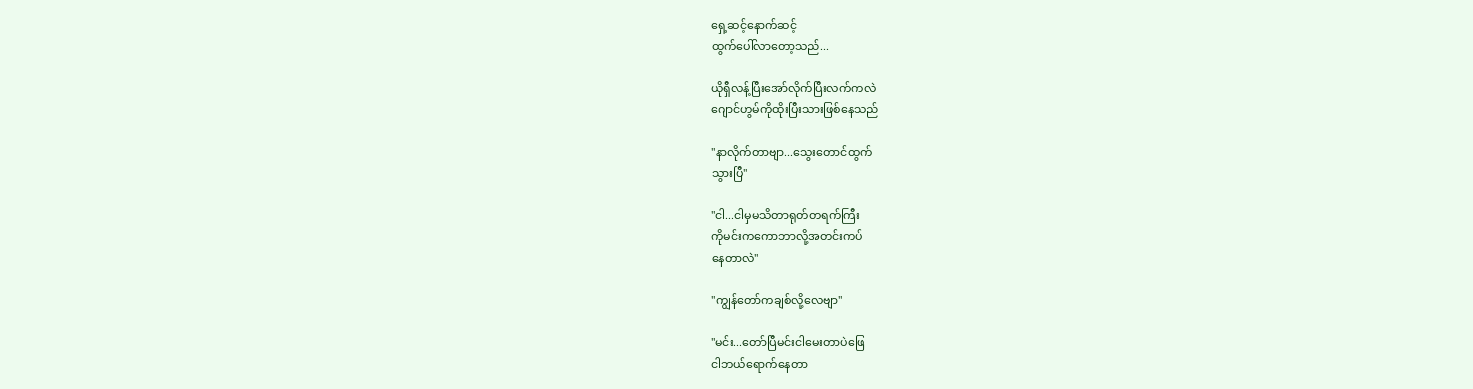ရှေ့ဆင့်နောက်ဆင့်
ထွက်ပေါ်လာတော့သည်...

ယိုရှီလန့်ပြီးအော်လိုက်ပြီးလက်ကလဲ
ဂျောင်ဟွမ်ကိုထိုးပြီးသားဖြစ်နေသည်

"နာလိုက်တာဗျာ...သွေးတောင်ထွက်
သွားပြီ"

"ငါ...ငါမှမသိတာရုတ်တရက်ကြီး
ကိုမင်းကကောဘာလို့အတင်းကပ်
နေတာလဲ"

"ကျွန်တော်ကချစ်လို့လေဗျာ"

"မင်း...တော်ပြီမင်းငါမေးတာပဲဖြေ
ငါဘယ်ရောက်နေတာ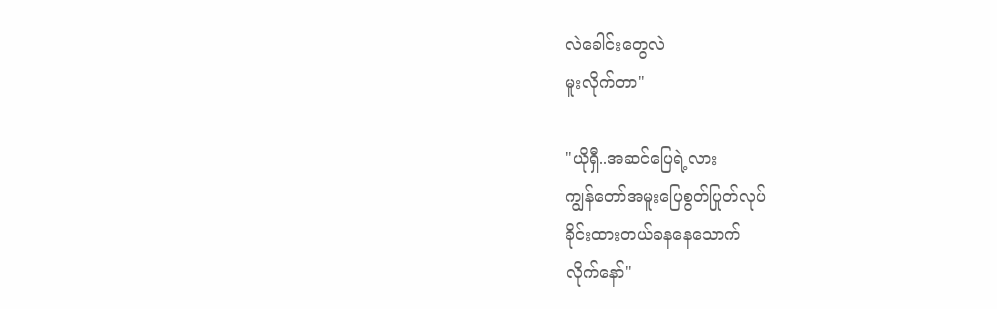လဲခေါင်းတွေလဲ
မူးလိုက်တာ"

"ယိုရှီ..အဆင်ပြေရဲ့လား
ကျွန်တော်အမူးပြေစွတ်ပြုတ်လုပ်
ခိုင်းထားတယ်ခနနေသောက်
လိုက်နော်"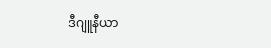ဒီဂျူနီယာ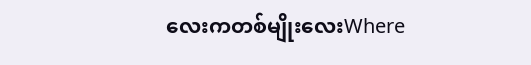လေးကတစ်မျိုးလေးWhere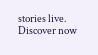stories live. Discover now